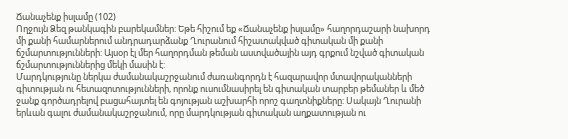Ճանաչենք իսլամը (102)
Ողջույն Ձեզ թանկագին բարեկամներ: Եթե հիշում եք «Ճանաչենք իսլամը» հաղորդաշարի նախորդ մի քանի համարներում անդրադարձանք Ղուրանում հիշատակված գիտական մի քանի ճշմարտությունների: Այսօր էլ մեր հաղորդման թեման աստվածային այդ գրքում նշված գիտական ճշմարտություններից մեկի մասին է:
Մարդկությունը ներկա ժամանակաշրջանում ժառանգորդն է հազարավոր մտավորականների գիտության ու հետազոտությունների, որոնք ուսումնասիրել են գիտական տարբեր թեմաներ և մեծ ջանք գործադրելով բացահայտել են գոյության աշխարհի որոշ գաղտնիքները: Սակայն Ղուրանի երևան գալու ժամանակաշրջանում, որը մարդկության գիտական աղքատության ու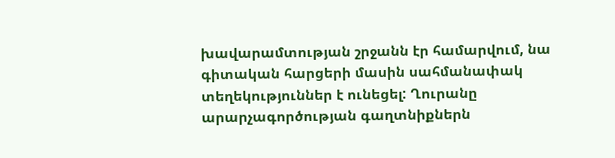խավարամտության շրջանն էր համարվում, նա գիտական հարցերի մասին սահմանափակ տեղեկություններ է ունեցել: Ղուրանը արարչագործության գաղտնիքներն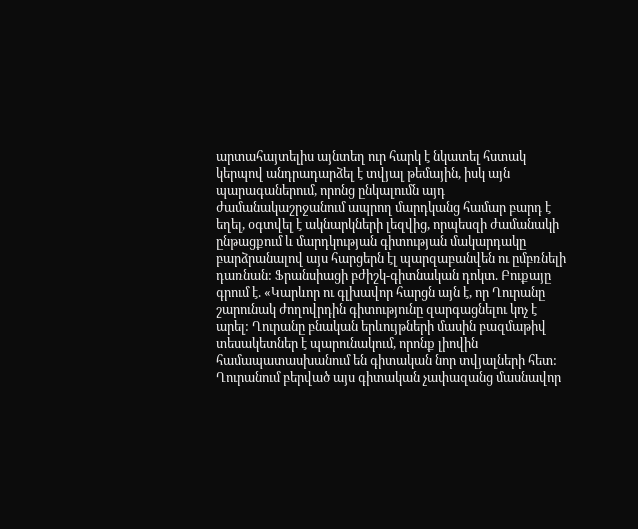արտահայտելիս այնտեղ ուր հարկ է նկատել հստակ կերպով անդրադարձել է տվյալ թեմային, իսկ այն պարագաներում, որոնց ընկալումն այդ ժամանակաշրջանում ապրող մարդկանց համար բարդ է եղել, օգտվել է ակնարկների լեզվից, որպեսզի ժամանակի ընթացքում և մարդկության գիտության մակարդակը բարձրանալով այս հարցերն էլ պարզաբանվեն ու ըմբռնելի դառնան: Ֆրանսիացի բժիշկ-գիտնական դոկտ. Բուքայը գրում է. «Կարևոր ու գլխավոր հարցն այն է, որ Ղուրանը շարունակ ժողովրդին գիտությունը զարգացնելու կոչ է արել: Ղուրանը բնական երևույթների մասին բազմաթիվ տեսակետներ է պարունակում, որոնք լիովին համապատասխանում են գիտական նոր տվյալների հետ: Ղուրանում բերված այս գիտական չափազանց մասնավոր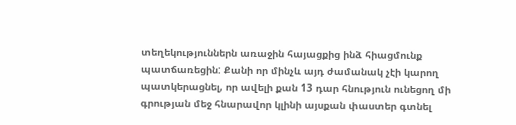տեղեկություններն առաջին հայացքից ինձ հիացմունք պատճառեցին: Քանի որ մինչև այդ ժամանակ չէի կարող պատկերացնել, որ ավելի քան 13 դար հնություն ունեցող մի գրության մեջ հնարավոր կլինի այսքան փաստեր գտնել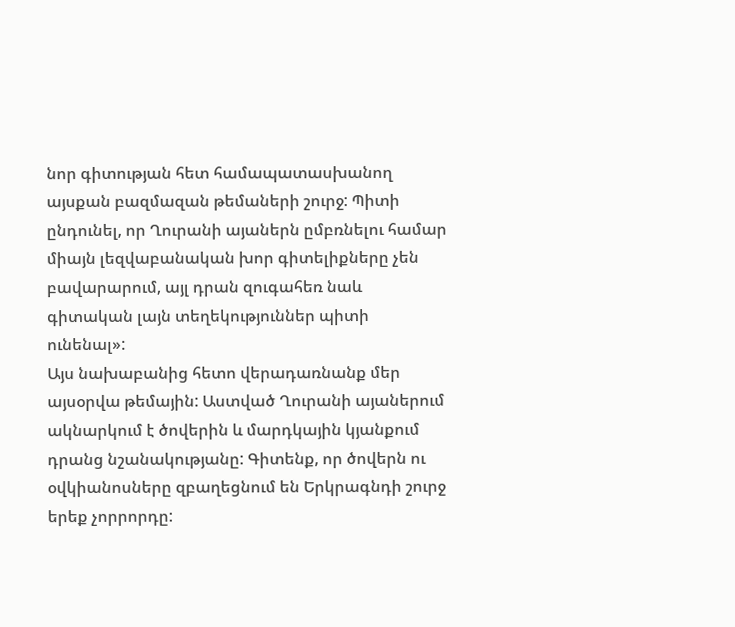նոր գիտության հետ համապատասխանող այսքան բազմազան թեմաների շուրջ: Պիտի ընդունել, որ Ղուրանի այաներն ըմբռնելու համար միայն լեզվաբանական խոր գիտելիքները չեն բավարարում, այլ դրան զուգահեռ նաև գիտական լայն տեղեկություններ պիտի ունենալ»:
Այս նախաբանից հետո վերադառնանք մեր այսօրվա թեմային: Աստված Ղուրանի այաներում ակնարկում է ծովերին և մարդկային կյանքում դրանց նշանակությանը: Գիտենք, որ ծովերն ու օվկիանոսները զբաղեցնում են Երկրագնդի շուրջ երեք չորրորդը: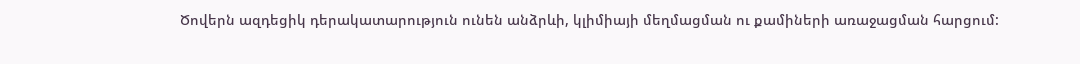Ծովերն ազդեցիկ դերակատարություն ունեն անձրևի, կլիմիայի մեղմացման ու քամիների առաջացման հարցում: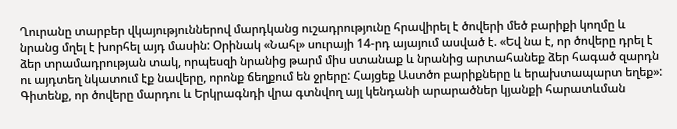Ղուրանը տարբեր վկայություններով մարդկանց ուշադրությունը հրավիրել է ծովերի մեծ բարիքի կողմը և նրանց մղել է խորհել այդ մասին: Օրինակ «Նահլ» սուրայի 14-րդ այայում ասված է. «Եվ նա է, որ ծովերը դրել է ձեր տրամադրության տակ, որպեսզի նրանից թարմ միս ստանաք և նրանից արտահանեք ձեր հագած զարդն ու այդտեղ նկատում էք նավերը, որոնք ճեղքում են ջրերը: Հայցեք Աստծո բարիքները և երախտապարտ եղեք»:
Գիտենք, որ ծովերը մարդու և Երկրագնդի վրա գտնվող այլ կենդանի արարածներ կյանքի հարատևման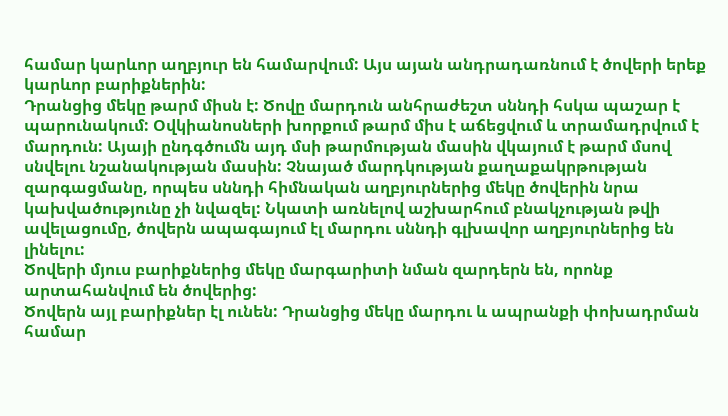համար կարևոր աղբյուր են համարվում: Այս այան անդրադառնում է ծովերի երեք կարևոր բարիքներին:
Դրանցից մեկը թարմ միսն է: Ծովը մարդուն անհրաժեշտ սննդի հսկա պաշար է պարունակում: Օվկիանոսների խորքում թարմ միս է աճեցվում և տրամադրվում է մարդուն: Այայի ընդգծումն այդ մսի թարմության մասին վկայում է թարմ մսով սնվելու նշանակության մասին: Չնայած մարդկության քաղաքակրթության զարգացմանը, որպես սննդի հիմնական աղբյուրներից մեկը ծովերին նրա կախվածությունը չի նվազել: Նկատի առնելով աշխարհում բնակչության թվի ավելացումը, ծովերն ապագայում էլ մարդու սննդի գլխավոր աղբյուրներից են լինելու:
Ծովերի մյուս բարիքներից մեկը մարգարիտի նման զարդերն են, որոնք արտահանվում են ծովերից:
Ծովերն այլ բարիքներ էլ ունեն: Դրանցից մեկը մարդու և ապրանքի փոխադրման համար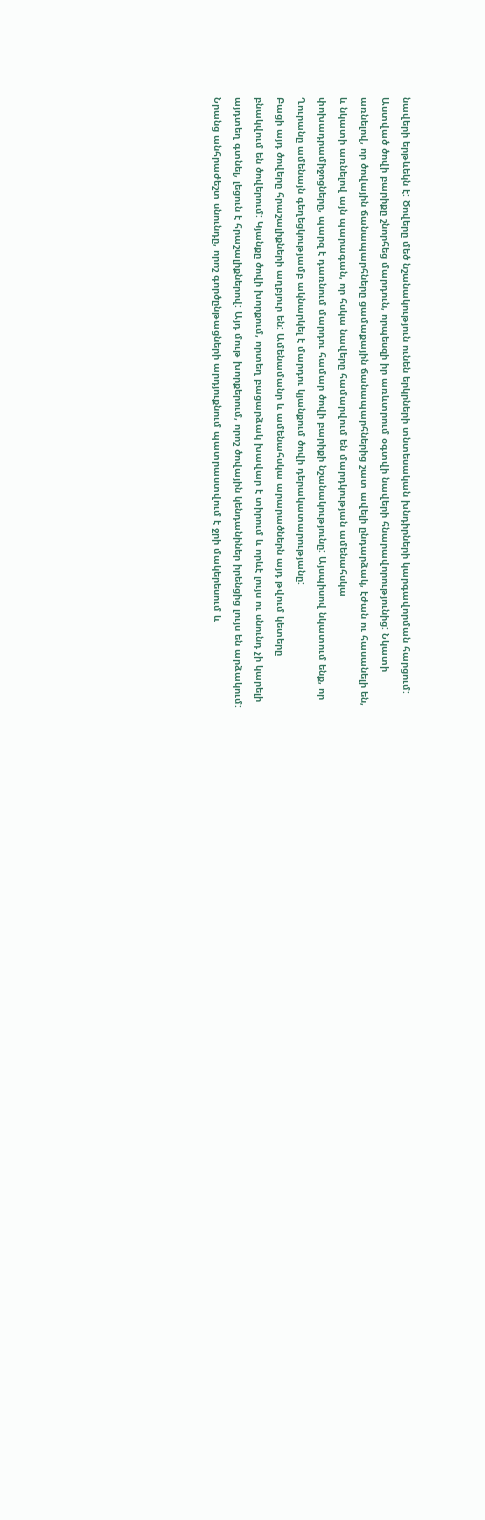նավերի երթևեկն է: Ծովերը մեծ նշանակություն ունեն երկրների տնտեսական խնդիրների կարգավորման հարցում: Աստված ծովի բարիքը շնորհեց մարդուն, որպեսզի իր առևտրում օգտվի նավերի հնարավորությունից: Նկատի առնելով, որ ծովային ճանապարհները ցամաքային ճանապարհներից շատ ավելի ընդարձակ, էժան ու հասանելի են, և նկատի առնելով այն պարագան, որ հսկա նավերը համարվում են մարդկության ամենահսկա փոխադրամիջոցները, պարզ է դառնում մարդու համար ծովի բարիքի նշանակությունը: Այսպիսով նկատում ենք, որ Ղուրանը ամենայն գեղեցկությամբ ակնարկել է մարդու կյանքում ծովի դերակատարությանը:
Բացի այդ ծովերը հրաշալիքների աղբյուր են: Ամենամանր և ամենահսկա արարածներն այդ թվում կետերը բնակվում են ծովերում: Կյանքը ծովի խորքում, որտեղ բացարձակ խավար է տիրում և որևէ լույս ու սնունդ չի կարելի այդտեղ գտնել, լեցուն է հրաշալիքներով: Այդ մութ խորքերում, որոշ ծովային կենդանիներ իրենցից լույս են արձակում: Նրանց անհրաժեշտ սնունդը, որոշ գործընթացների արդյուքնում պատրաստվում է ջրի մակերեսում և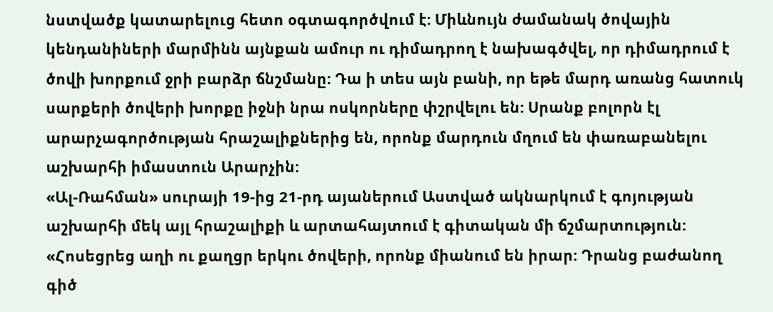նստվածք կատարելուց հետո օգտագործվում է: Միևնույն ժամանակ ծովային կենդանիների մարմինն այնքան ամուր ու դիմադրող է նախագծվել, որ դիմադրում է ծովի խորքում ջրի բարձր ճնշմանը: Դա ի տես այն բանի, որ եթե մարդ առանց հատուկ սարքերի ծովերի խորքը իջնի նրա ոսկորները փշրվելու են: Սրանք բոլորն էլ արարչագործության հրաշալիքներից են, որոնք մարդուն մղում են փառաբանելու աշխարհի իմաստուն Արարչին:
«Ալ-Ռահման» սուրայի 19-ից 21-րդ այաներում Աստված ակնարկում է գոյության աշխարհի մեկ այլ հրաշալիքի և արտահայտում է գիտական մի ճշմարտություն:
«Հոսեցրեց աղի ու քաղցր երկու ծովերի, որոնք միանում են իրար: Դրանց բաժանող գիծ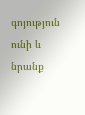գոյություն ունի և նրանք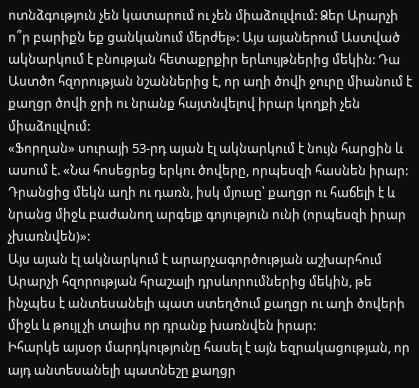ոտնձգություն չեն կատարում ու չեն միաձուլվում: Ձեր Արարչի ո՞ր բարիքն եք ցանկանում մերժել»: Այս այաներում Աստված ակնարկում է բնության հետաքրքիր երևույթներից մեկին: Դա Աստծո հզորության նշաններից է, որ աղի ծովի ջուրը միանում է քաղցր ծովի ջրի ու նրանք հայտնվելով իրար կողքի չեն միաձուլվում:
«Ֆորղան» սուրայի 53-րդ այան էլ ակնարկում է նույն հարցին և ասում է. «Նա հոսեցրեց երկու ծովերը, որպեսզի հասնեն իրար: Դրանցից մեկն աղի ու դառն, իսկ մյուսը՝ քաղցր ու հաճելի է և նրանց միջև բաժանող արգելք գոյություն ունի (որպեսզի իրար չխառնվեն)»:
Այս այան էլ ակնարկում է արարչագործության աշխարհում Արարչի հզորության հրաշալի դրսևորումներից մեկին, թե ինչպես է անտեսանելի պատ ստեղծում քաղցր ու աղի ծովերի միջև և թույլ չի տալիս որ դրանք խառնվեն իրար:
Իհարկե այսօր մարդկությունը հասել է այն եզրակացության, որ այդ անտեսանելի պատնեշը քաղցր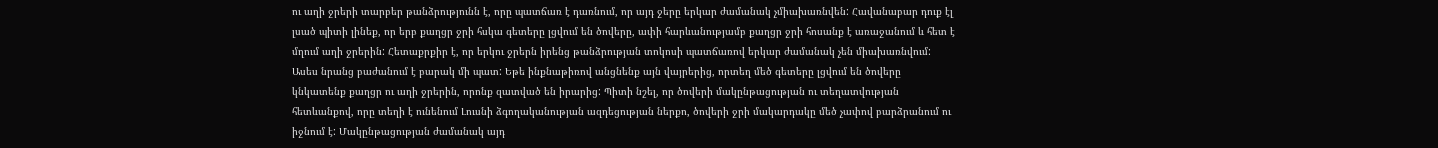ու աղի ջրերի տարբեր թանձրությունն է, որը պատճառ է դառնում, որ այդ ջերը երկար ժամանակ չմիախառնվեն: Հավանաբար դուք էլ լսած պիտի լինեք, որ երբ քաղցր ջրի հսկա գետերը լցվում են ծովերը, ափի հարևանությամբ քաղցր ջրի հոսանք է առաջանում և հետ է մղում աղի ջրերին: Հետաքրքիր է, որ երկու ջրերն իրենց թանձրության տոկոսի պատճառով երկար ժամանակ չեն միախառնվում: Ասես նրանց բաժանում է բարակ մի պատ: Եթե ինքնաթիռով անցնենք այն վայրերից, որտեղ մեծ գետերը լցվում են ծովերը կնկատենք քաղցր ու աղի ջրերին, որոնք զատված են իրարից: Պիտի նշել, որ ծովերի մակընթացության ու տեղատվության հետևանքով, որը տեղի է ունենում Լուսնի ձգողականության ազդեցության ներքո, ծովերի ջրի մակարդակը մեծ չափով բարձրանում ու իջնում է: Մակընթացության ժամանակ այդ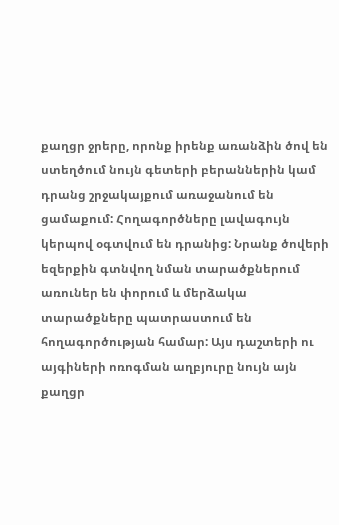քաղցր ջրերը, որոնք իրենք առանձին ծով են ստեղծում նույն գետերի բերաններին կամ դրանց շրջակայքում առաջանում են ցամաքում: Հողագործները լավագույն կերպով օգտվում են դրանից: Նրանք ծովերի եզերքին գտնվող նման տարածքներում առուներ են փորում և մերձակա տարածքները պատրաստում են հողագործության համար: Այս դաշտերի ու այգիների ոռոգման աղբյուրը նույն այն քաղցր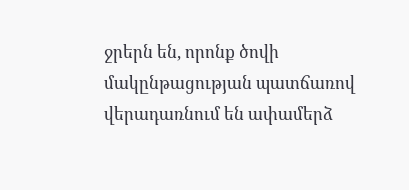ջրերն են, որոնք ծովի մակընթացության պատճառով վերադառնում են ափամերձ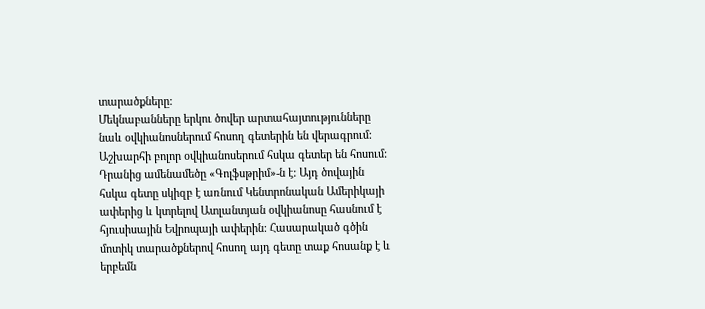տարածքները:
Մեկնաբանները երկու ծովեր արտահայտությունները նաև օվկիանոսներում հոսող գետերին են վերագրում: Աշխարհի բոլոր օվկիանոսերում հսկա գետեր են հոսում: Դրանից ամենամեծը «Գոլֆսթրիմ»-ն է: Այդ ծովային հսկա գետը սկիզբ է առնում Կենտրոնական Ամերիկայի ափերից և կտրելով Ատլանտյան օվկիանոսը հասնում է հյուսիսային Եվրոպայի ափերին: Հասարակած գծին մոտիկ տարածքներով հոսող այդ գետը տաք հոսանք է և երբեմն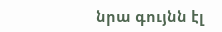նրա գույնն էլ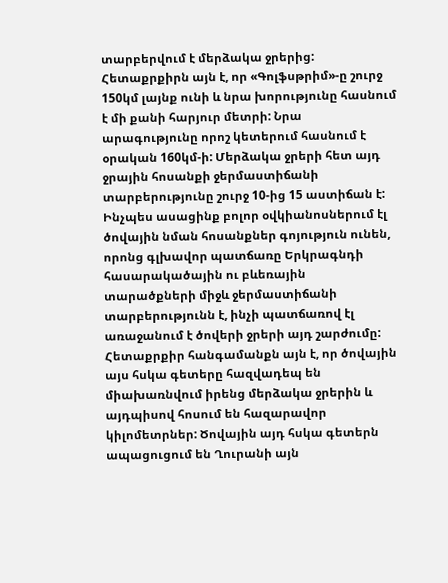տարբերվում է մերձակա ջրերից: Հետաքրքիրն այն է, որ «Գոլֆսթրիմ»-ը շուրջ 150կմ լայնք ունի և նրա խորությունը հասնում է մի քանի հարյուր մետրի: Նրա արագությունը որոշ կետերում հասնում է օրական 160կմ-ի: Մերձակա ջրերի հետ այդ ջրային հոսանքի ջերմաստիճանի տարբերությունը շուրջ 10-ից 15 աստիճան է:
Ինչպես ասացինք բոլոր օվկիանոսներում էլ ծովային նման հոսանքներ գոյություն ունեն, որոնց գլխավոր պատճառը Երկրագնդի հասարակածային ու բևեռային տարածքների միջև ջերմաստիճանի տարբերությունն է, ինչի պատճառով էլ առաջանում է ծովերի ջրերի այդ շարժումը:
Հետաքրքիր հանգամանքն այն է, որ ծովային այս հսկա գետերը հազվադեպ են միախառնվում իրենց մերձակա ջրերին և այդպիսով հոսում են հազարավոր կիլոմետրներ: Ծովային այդ հսկա գետերն ապացուցում են Ղուրանի այն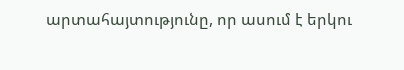արտահայտությունը, որ ասում է երկու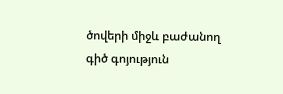ծովերի միջև բաժանող գիծ գոյություն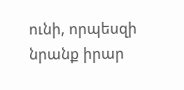ունի, որպեսզի նրանք իրար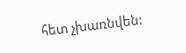հետ չխառնվեն: